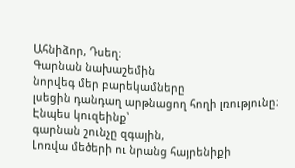Ահնիձոր, Դսեղ։
Գարնան նախաշեմին
նորվեգ մեր բարեկամները
լսեցին դանդաղ արթնացող հողի լռությունը։
Էնպես կուզեինք՝
գարնան շունչը զգային,
Լոռվա մեծերի ու նրանց հայրենիքի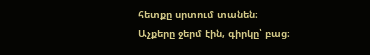հետքը սրտում տանեն։
Աչքերը ջերմ էին, գիրկը՝ բաց։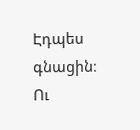Էդպես գնացին։
Ու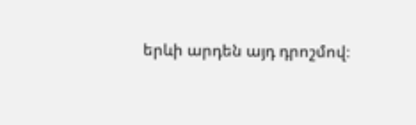երևի արդեն այդ դրոշմով։